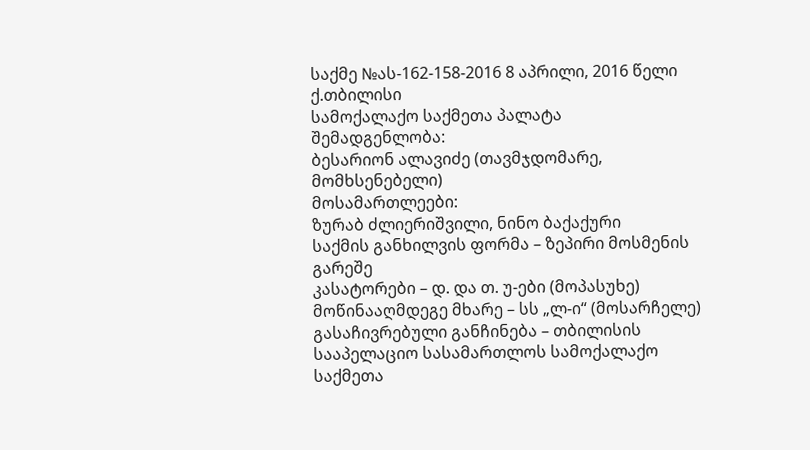საქმე №ას-162-158-2016 8 აპრილი, 2016 წელი
ქ.თბილისი
სამოქალაქო საქმეთა პალატა
შემადგენლობა:
ბესარიონ ალავიძე (თავმჯდომარე, მომხსენებელი)
მოსამართლეები:
ზურაბ ძლიერიშვილი, ნინო ბაქაქური
საქმის განხილვის ფორმა – ზეპირი მოსმენის გარეშე
კასატორები – დ. და თ. უ-ები (მოპასუხე)
მოწინააღმდეგე მხარე – სს „ლ-ი“ (მოსარჩელე)
გასაჩივრებული განჩინება – თბილისის სააპელაციო სასამართლოს სამოქალაქო საქმეთა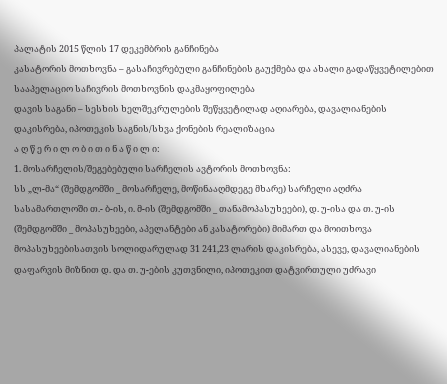პალატის 2015 წლის 17 დეკემბრის განჩინება
კასატორის მოთხოვნა – გასაჩივრებული განჩინების გაუქმება და ახალი გადაწყვეტილებით სააპელაციო საჩივრის მოთხოვნის დაკმაყოფილება
დავის საგანი – სესხის ხელშეკრულების შეწყვეტილად აღიარება, დავალიანების დაკისრება, იპოთეკის საგნის/სხვა ქონების რეალიზაცია
ა ღ წ ე რ ი ლ ო ბ ი თ ი ნ ა წ ი ლ ი:
1. მოსარჩელის/შეგებებული სარჩელის ავტორის მოთხოვნა:
სს „ლ-მა“ (შემდგომში _ მოსარჩელე, მოწინააღმდეგე მხარე) სარჩელი აღძრა სასამართლოში თ.- ბ-ის, ი. მ-ის (შემდგომში _ თანამოპასუხეები), დ. უ-ისა და თ. უ-ის (შემდგომში _ მოპასუხეები, აპელანტები ან კასატორები) მიმართ და მოითხოვა მოპასუხეებისათვის სოლიდარულად 31 241,23 ლარის დაკისრება, ასევე, დავალიანების დაფარვის მიზნით დ. და თ. უ-ების კუთვნილი, იპოთეკით დატვირთული უძრავი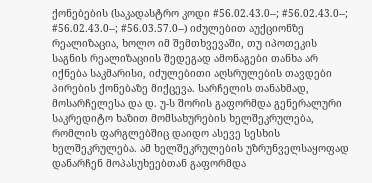ქონებების (საკადასტრო კოდი #56.02.43.0--; #56.02.43.0--; #56.02.43.0--; #56.03.57.0--) იძულებით აუქციონზე რეალიზაცია, ხოლო იმ შემთხვევაში, თუ იპოთეკის საგნის რეალიზაციის შედეგად ამონაგები თანხა არ იქნება საკმარისი, იძულებითი აღსრულების თავდები პირების ქონებაზე მიქცევა. სარჩელის თანახმად, მოსარჩელესა და დ. უ-ს შორის გაფორმდა გენერალური საკრედიტო ხაზით მომსახურების ხელშეკრულება, რომლის ფარგლებშიც დაიდო ასევე სესხის ხელშეკრულება. ამ ხელშეკრულების უზრუნველსაყოფად დანარჩენ მოპასუხეებთან გაფორმდა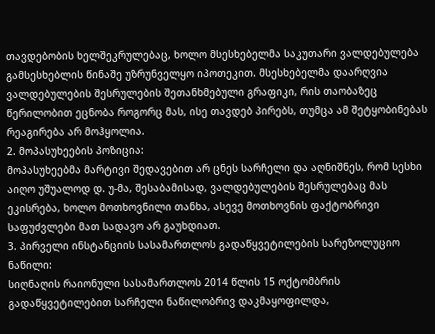თავდებობის ხელშეკრულებაც, ხოლო მსესხებელმა საკუთარი ვალდებულება გამსესხებლის წინაშე უზრუნველყო იპოთეკით. მსესხებელმა დაარღვია ვალდებულების შესრულების შეთანხმებული გრაფიკი, რის თაობაზეც წერილობით ეცნობა როგორც მას, ისე თავდებ პირებს, თუმცა ამ შეტყობინებას რეაგირება არ მოჰყოლია.
2. მოპასუხეების პოზიცია:
მოპასუხეებმა მარტივი შედავებით არ ცნეს სარჩელი და აღნიშნეს, რომ სესხი აიღო უშუალოდ დ. უ-მა, შესაბამისად, ვალდებულების შესრულებაც მას ეკისრება, ხოლო მოთხოვნილი თანხა, ასევე მოთხოვნის ფაქტობრივი საფუძვლები მათ სადავო არ გაუხდიათ.
3. პირველი ინსტანციის სასამართლოს გადაწყვეტილების სარეზოლუციო ნაწილი:
სიღნაღის რაიონული სასამართლოს 2014 წლის 15 ოქტომბრის გადაწყვეტილებით სარჩელი ნაწილობრივ დაკმაყოფილდა,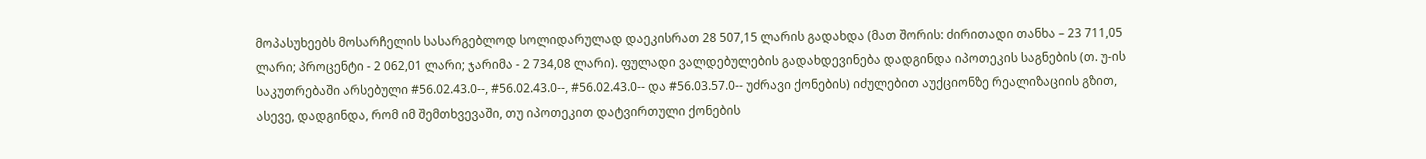მოპასუხეებს მოსარჩელის სასარგებლოდ სოლიდარულად დაეკისრათ 28 507,15 ლარის გადახდა (მათ შორის: ძირითადი თანხა – 23 711,05 ლარი; პროცენტი - 2 062,01 ლარი; ჯარიმა - 2 734,08 ლარი). ფულადი ვალდებულების გადახდევინება დადგინდა იპოთეკის საგნების (თ. უ-ის საკუთრებაში არსებული #56.02.43.0--, #56.02.43.0--, #56.02.43.0-- და #56.03.57.0-- უძრავი ქონების) იძულებით აუქციონზე რეალიზაციის გზით, ასევე, დადგინდა, რომ იმ შემთხვევაში, თუ იპოთეკით დატვირთული ქონების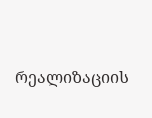რეალიზაციის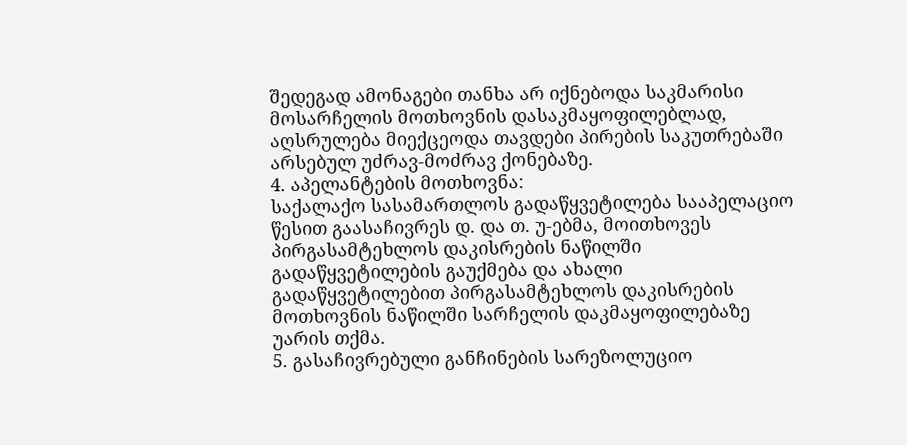შედეგად ამონაგები თანხა არ იქნებოდა საკმარისი მოსარჩელის მოთხოვნის დასაკმაყოფილებლად, აღსრულება მიექცეოდა თავდები პირების საკუთრებაში არსებულ უძრავ-მოძრავ ქონებაზე.
4. აპელანტების მოთხოვნა:
საქალაქო სასამართლოს გადაწყვეტილება სააპელაციო წესით გაასაჩივრეს დ. და თ. უ-ებმა, მოითხოვეს პირგასამტეხლოს დაკისრების ნაწილში გადაწყვეტილების გაუქმება და ახალი გადაწყვეტილებით პირგასამტეხლოს დაკისრების მოთხოვნის ნაწილში სარჩელის დაკმაყოფილებაზე უარის თქმა.
5. გასაჩივრებული განჩინების სარეზოლუციო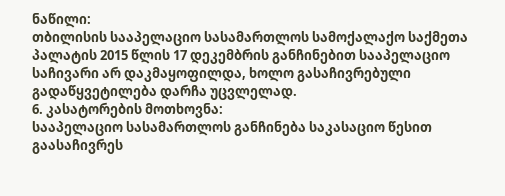ნაწილი:
თბილისის სააპელაციო სასამართლოს სამოქალაქო საქმეთა პალატის 2015 წლის 17 დეკემბრის განჩინებით სააპელაციო საჩივარი არ დაკმაყოფილდა, ხოლო გასაჩივრებული გადაწყვეტილება დარჩა უცვლელად.
6. კასატორების მოთხოვნა:
სააპელაციო სასამართლოს განჩინება საკასაციო წესით გაასაჩივრეს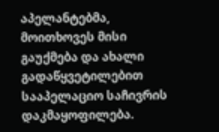აპელანტებმა, მოითხოვეს მისი გაუქმება და ახალი გადაწყვეტილებით სააპელაციო საჩივრის დაკმაყოფილება.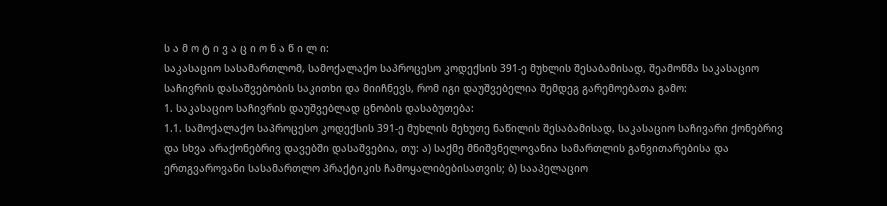ს ა მ ო ტ ი ვ ა ც ი ო ნ ა წ ი ლ ი:
საკასაციო სასამართლომ, სამოქალაქო საპროცესო კოდექსის 391-ე მუხლის შესაბამისად, შეამოწმა საკასაციო საჩივრის დასაშვებობის საკითხი და მიიჩნევს, რომ იგი დაუშვებელია შემდეგ გარემოებათა გამო:
1. საკასაციო საჩივრის დაუშვებლად ცნობის დასაბუთება:
1.1. სამოქალაქო საპროცესო კოდექსის 391-ე მუხლის მეხუთე ნაწილის შესაბამისად, საკასაციო საჩივარი ქონებრივ და სხვა არაქონებრივ დავებში დასაშვებია, თუ: ა) საქმე მნიშვნელოვანია სამართლის განვითარებისა და ერთგვაროვანი სასამართლო პრაქტიკის ჩამოყალიბებისათვის; ბ) სააპელაციო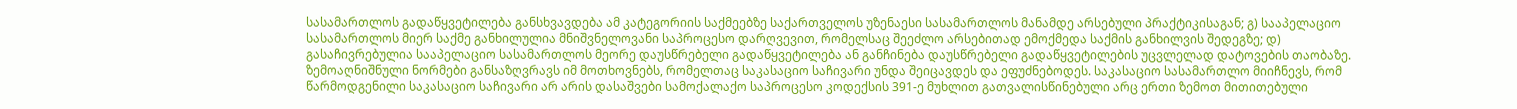სასამართლოს გადაწყვეტილება განსხვავდება ამ კატეგორიის საქმეებზე საქართველოს უზენაესი სასამართლოს მანამდე არსებული პრაქტიკისაგან; გ) სააპელაციო სასამართლოს მიერ საქმე განხილულია მნიშვნელოვანი საპროცესო დარღვევით, რომელსაც შეეძლო არსებითად ემოქმედა საქმის განხილვის შედეგზე; დ) გასაჩივრებულია სააპელაციო სასამართლოს მეორე დაუსწრებელი გადაწყვეტილება ან განჩინება დაუსწრებელი გადაწყვეტილების უცვლელად დატოვების თაობაზე. ზემოაღნიშნული ნორმები განსაზღვრავს იმ მოთხოვნებს, რომელთაც საკასაციო საჩივარი უნდა შეიცავდეს და ეფუძნებოდეს. საკასაციო სასამართლო მიიჩნევს, რომ წარმოდგენილი საკასაციო საჩივარი არ არის დასაშვები სამოქალაქო საპროცესო კოდექსის 391-ე მუხლით გათვალისწინებული არც ერთი ზემოთ მითითებული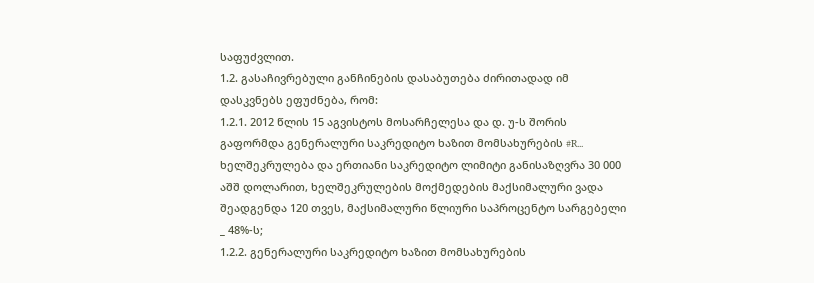საფუძვლით.
1.2. გასაჩივრებული განჩინების დასაბუთება ძირითადად იმ დასკვნებს ეფუძნება, რომ:
1.2.1. 2012 წლის 15 აგვისტოს მოსარჩელესა და დ. უ-ს შორის გაფორმდა გენერალური საკრედიტო ხაზით მომსახურების #R... ხელშეკრულება და ერთიანი საკრედიტო ლიმიტი განისაზღვრა 30 000 აშშ დოლარით, ხელშეკრულების მოქმედების მაქსიმალური ვადა შეადგენდა 120 თვეს, მაქსიმალური წლიური საპროცენტო სარგებელი _ 48%-ს;
1.2.2. გენერალური საკრედიტო ხაზით მომსახურების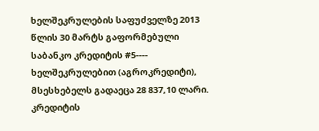ხელშეკრულების საფუძველზე 2013 წლის 30 მარტს გაფორმებული საბანკო კრედიტის #5---- ხელშეკრულებით (აგროკრედიტი), მსესხებელს გადაეცა 28 837,10 ლარი. კრედიტის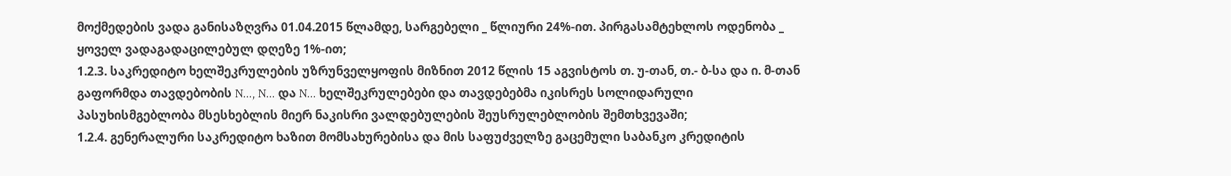მოქმედების ვადა განისაზღვრა 01.04.2015 წლამდე, სარგებელი _ წლიური 24%-ით. პირგასამტეხლოს ოდენობა _ ყოველ ვადაგადაცილებულ დღეზე 1%-ით;
1.2.3. საკრედიტო ხელშეკრულების უზრუნველყოფის მიზნით 2012 წლის 15 აგვისტოს თ. უ-თან, თ.- ბ-სა და ი. მ-თან გაფორმდა თავდებობის N..., N... და N... ხელშეკრულებები და თავდებებმა იკისრეს სოლიდარული პასუხისმგებლობა მსესხებლის მიერ ნაკისრი ვალდებულების შეუსრულებლობის შემთხვევაში;
1.2.4. გენერალური საკრედიტო ხაზით მომსახურებისა და მის საფუძველზე გაცემული საბანკო კრედიტის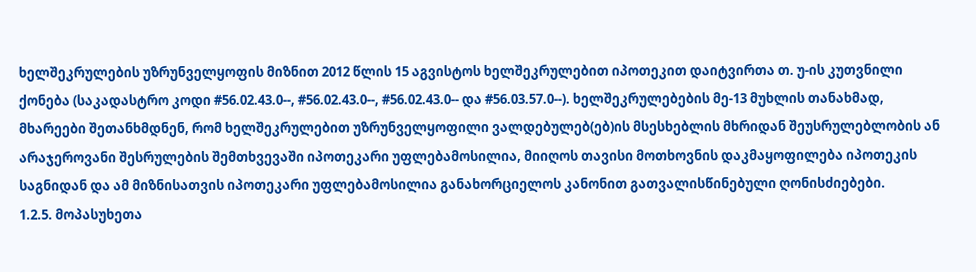ხელშეკრულების უზრუნველყოფის მიზნით 2012 წლის 15 აგვისტოს ხელშეკრულებით იპოთეკით დაიტვირთა თ. უ-ის კუთვნილი ქონება (საკადასტრო კოდი #56.02.43.0--, #56.02.43.0--, #56.02.43.0-- და #56.03.57.0--). ხელშეკრულებების მე-13 მუხლის თანახმად, მხარეები შეთანხმდნენ, რომ ხელშეკრულებით უზრუნველყოფილი ვალდებულებ(ებ)ის მსესხებლის მხრიდან შეუსრულებლობის ან არაჯეროვანი შესრულების შემთხვევაში იპოთეკარი უფლებამოსილია, მიიღოს თავისი მოთხოვნის დაკმაყოფილება იპოთეკის საგნიდან და ამ მიზნისათვის იპოთეკარი უფლებამოსილია განახორციელოს კანონით გათვალისწინებული ღონისძიებები.
1.2.5. მოპასუხეთა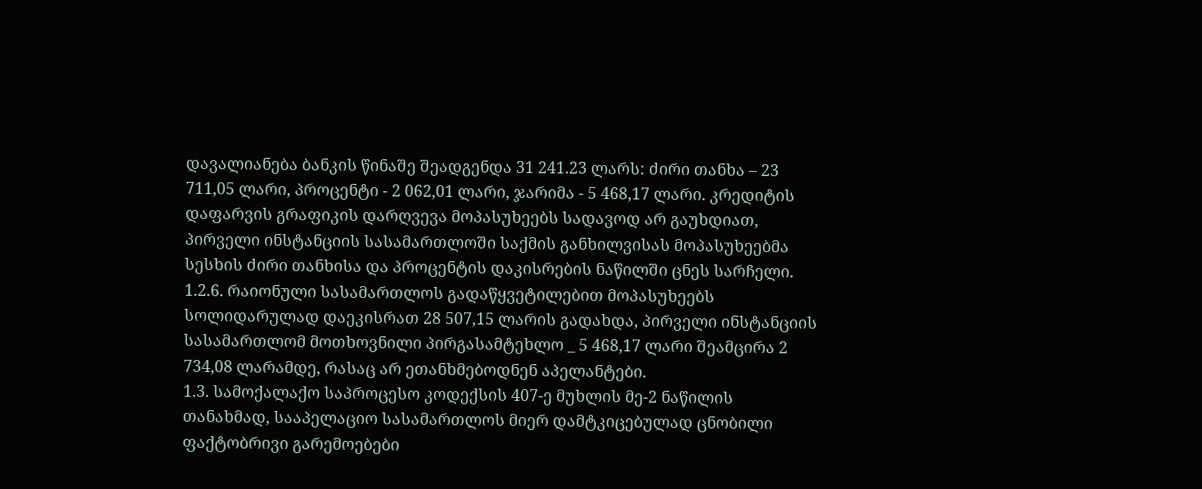დავალიანება ბანკის წინაშე შეადგენდა 31 241.23 ლარს: ძირი თანხა – 23 711,05 ლარი, პროცენტი - 2 062,01 ლარი, ჯარიმა - 5 468,17 ლარი. კრედიტის დაფარვის გრაფიკის დარღვევა მოპასუხეებს სადავოდ არ გაუხდიათ, პირველი ინსტანციის სასამართლოში საქმის განხილვისას მოპასუხეებმა სესხის ძირი თანხისა და პროცენტის დაკისრების ნაწილში ცნეს სარჩელი.
1.2.6. რაიონული სასამართლოს გადაწყვეტილებით მოპასუხეებს სოლიდარულად დაეკისრათ 28 507,15 ლარის გადახდა, პირველი ინსტანციის სასამართლომ მოთხოვნილი პირგასამტეხლო _ 5 468,17 ლარი შეამცირა 2 734,08 ლარამდე, რასაც არ ეთანხმებოდნენ აპელანტები.
1.3. სამოქალაქო საპროცესო კოდექსის 407-ე მუხლის მე-2 ნაწილის თანახმად, სააპელაციო სასამართლოს მიერ დამტკიცებულად ცნობილი ფაქტობრივი გარემოებები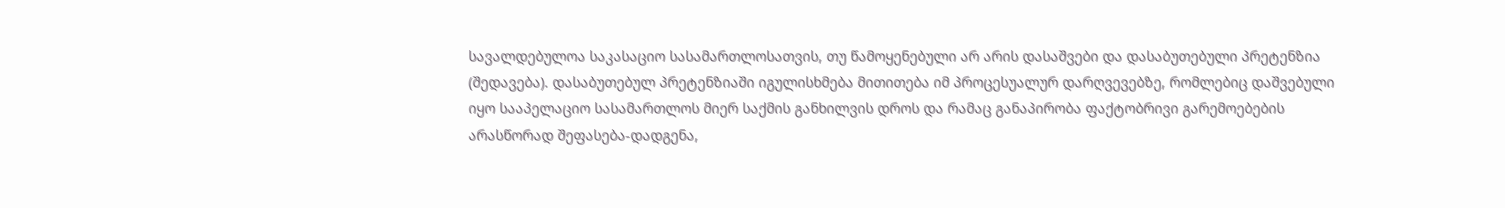სავალდებულოა საკასაციო სასამართლოსათვის, თუ წამოყენებული არ არის დასაშვები და დასაბუთებული პრეტენზია (შედავება). დასაბუთებულ პრეტენზიაში იგულისხმება მითითება იმ პროცესუალურ დარღვევებზე, რომლებიც დაშვებული იყო სააპელაციო სასამართლოს მიერ საქმის განხილვის დროს და რამაც განაპირობა ფაქტობრივი გარემოებების არასწორად შეფასება-დადგენა,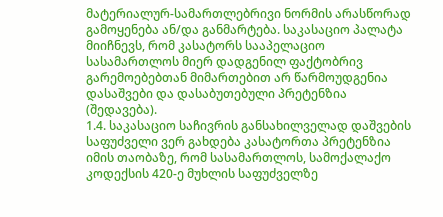მატერიალურ-სამართლებრივი ნორმის არასწორად გამოყენება ან/და განმარტება. საკასაციო პალატა მიიჩნევს, რომ კასატორს სააპელაციო სასამართლოს მიერ დადგენილ ფაქტობრივ გარემოებებთან მიმართებით არ წარმოუდგენია დასაშვები და დასაბუთებული პრეტენზია (შედავება).
1.4. საკასაციო საჩივრის განსახილველად დაშვების საფუძველი ვერ გახდება კასატორთა პრეტენზია იმის თაობაზე, რომ სასამართლოს, სამოქალაქო კოდექსის 420-ე მუხლის საფუძველზე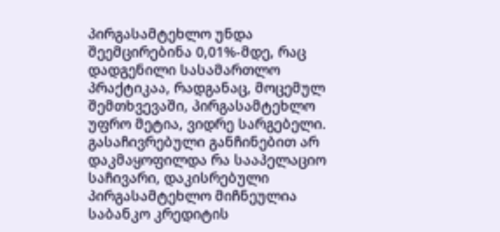პირგასამტეხლო უნდა შეემცირებინა 0,01%-მდე, რაც დადგენილი სასამართლო პრაქტიკაა, რადგანაც, მოცემულ შემთხვევაში, პირგასამტეხლო უფრო მეტია, ვიდრე სარგებელი. გასაჩივრებული განჩინებით არ დაკმაყოფილდა რა სააპელაციო საჩივარი, დაკისრებული პირგასამტეხლო მიჩნეულია საბანკო კრედიტის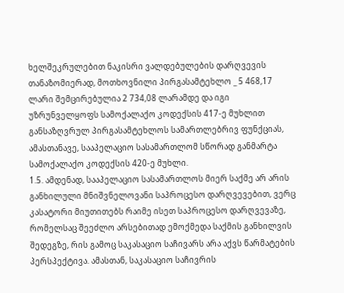ხელშეკრულებით ნაკისრი ვალდებულების დარღვევის თანაზომიერად, მოთხოვნილი პირგასამტეხლო _ 5 468,17 ლარი შემცირებულია 2 734,08 ლარამდე და იგი უზრუნველყოფს სამოქალაქო კოდექსის 417-ე მუხლით განსაზღვრულ პირგასამტეხლოს სამართლებრივ ფუნქციას, ამასთანავე, სააპელაციო სასამართლომ სწორად განმარტა სამოქალაქო კოდექსის 420-ე მუხლი.
1.5. ამდენად, სააპელაციო სასამართლოს მიერ საქმე არ არის განხილული მნიშვნელოვანი საპროცესო დარღვევებით, ვერც კასატორი მიუთითებს რაიმე ისეთ საპროცესო დარღვევაზე, რომელსაც შეეძლო არსებითად ემოქმედა საქმის განხილვის შედეგზე, რის გამოც საკასაციო საჩივარს არა აქვს წარმატების პერსპექტივა. ამასთან, საკასაციო საჩივრის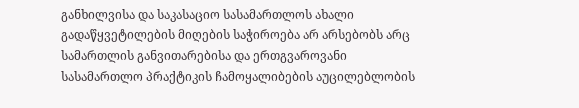განხილვისა და საკასაციო სასამართლოს ახალი გადაწყვეტილების მიღების საჭიროება არ არსებობს არც სამართლის განვითარებისა და ერთგვაროვანი სასამართლო პრაქტიკის ჩამოყალიბების აუცილებლობის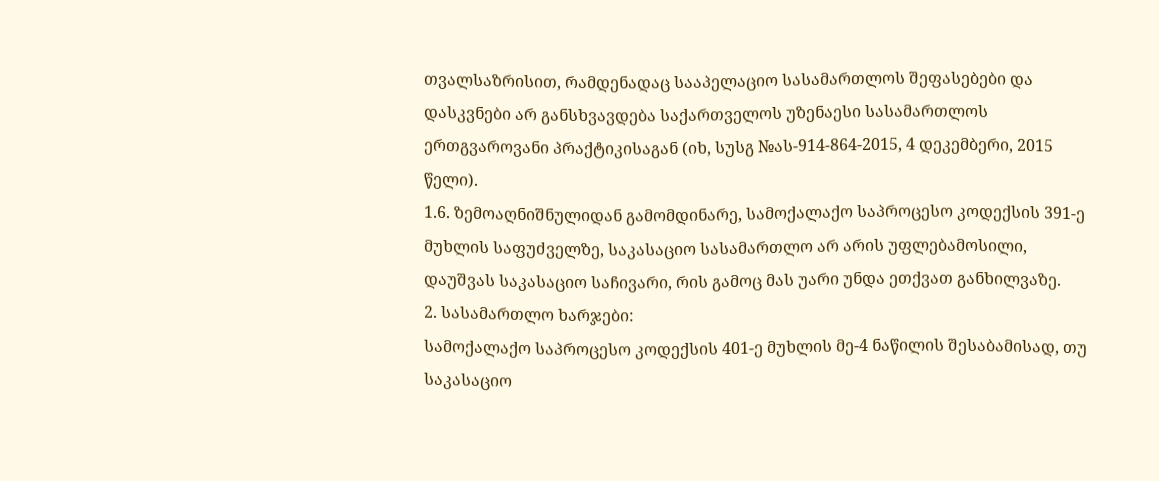თვალსაზრისით, რამდენადაც სააპელაციო სასამართლოს შეფასებები და დასკვნები არ განსხვავდება საქართველოს უზენაესი სასამართლოს ერთგვაროვანი პრაქტიკისაგან (იხ, სუსგ №ას-914-864-2015, 4 დეკემბერი, 2015 წელი).
1.6. ზემოაღნიშნულიდან გამომდინარე, სამოქალაქო საპროცესო კოდექსის 391-ე მუხლის საფუძველზე, საკასაციო სასამართლო არ არის უფლებამოსილი, დაუშვას საკასაციო საჩივარი, რის გამოც მას უარი უნდა ეთქვათ განხილვაზე.
2. სასამართლო ხარჯები:
სამოქალაქო საპროცესო კოდექსის 401-ე მუხლის მე-4 ნაწილის შესაბამისად, თუ საკასაციო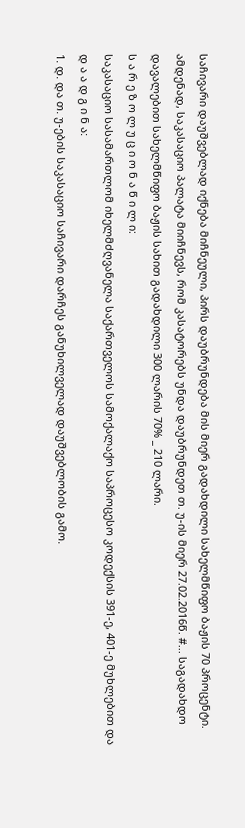საჩივარი დაუშვებლად იქნება მიჩნეული, პირს დაუბრუნდება მის მიერ გადახდილი სახელმწიფო ბაჟის 70 პროცენტი. ამდენად, საკასაციო პალატა მიიჩნევს, რომ კასატორებს უნდა დაუბრუნდეთ თ. უ-ის მიერ 27.02.2016წ. #... საგადახდო დავალებით სახელმწიფო ბაჟის სახით გადახდილი 300 ლარის 70% _ 210 ლარი.
ს ა რ ე ზ ო ლ უ ც ი ო ნ ა წ ი ლ ი:
საკასაციო სასამართლომ იხელმძღვანელა საქართველოს სამოქალაქო საპროცესო კოდექსის 391-ე, 401-ე მუხლებით და
დ ა ა დ გ ი ნ ა:
1. დ. და თ. უ-ების საკასაციო საჩივარი დარჩეს განუხილველად დაუშვებლობის გამო.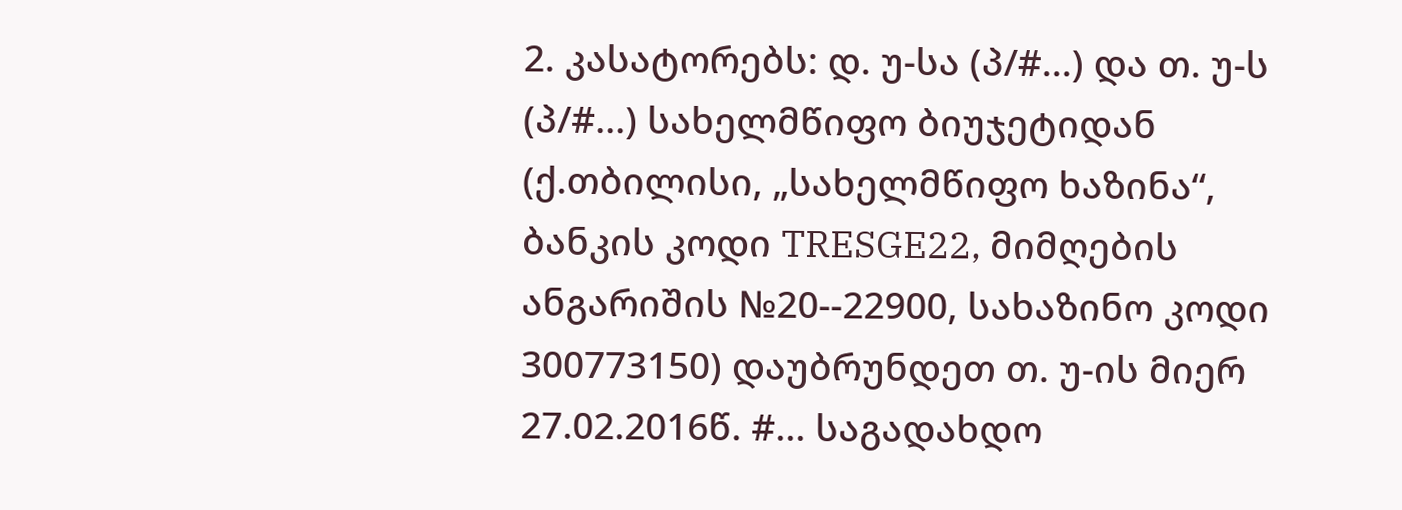2. კასატორებს: დ. უ-სა (პ/#...) და თ. უ-ს (პ/#...) სახელმწიფო ბიუჯეტიდან (ქ.თბილისი, „სახელმწიფო ხაზინა“, ბანკის კოდი TRESGE22, მიმღების ანგარიშის №20--22900, სახაზინო კოდი 300773150) დაუბრუნდეთ თ. უ-ის მიერ 27.02.2016წ. #... საგადახდო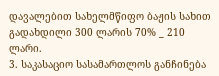დავალებით სახელმწიფო ბაჟის სახით გადახდილი 300 ლარის 70% _ 210 ლარი.
3. საკასაციო სასამართლოს განჩინება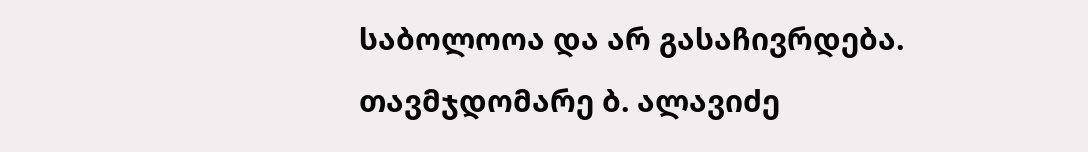საბოლოოა და არ გასაჩივრდება.
თავმჯდომარე ბ. ალავიძე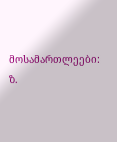მოსამართლეები: ზ.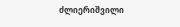ძლიერიშვილი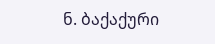ნ. ბაქაქური